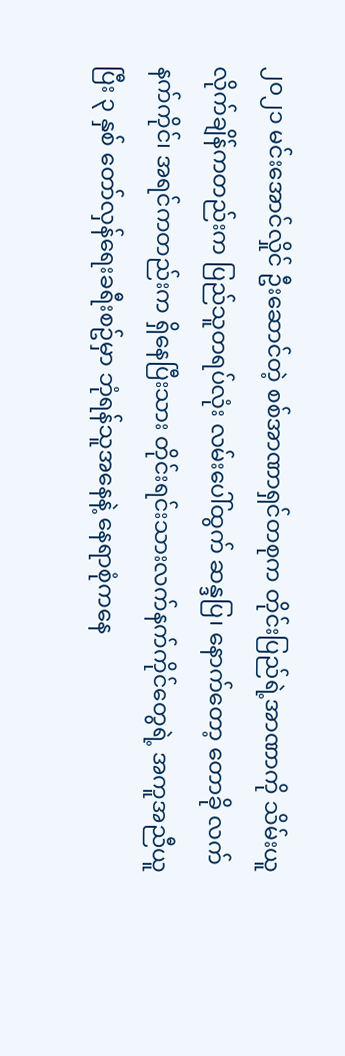၂၀၂၁ မင်းအောင်လှိုင် ဦးဆောင်တဲ့ စစ်အာဏာရှင်တစုက တိုင်းပြည်ရဲ့အာဏာကို သိမ်းယူလိုက်ချိန်ကတည်းက ပြည်သူတရပ်လုံး လမ်းပေါ်ထွက် ဆန္ဒပြ၊ နောက်တော့ တောခို လက်နက်ကိုင်၊ အရင်ကတည်းက ရှိနေပြီးသား တိုင်းရင်းသားလက်နက်ကိုင်တွေရဲ့ အကူအညီယူပြီး ၃ နှစ် တော်လှန်ရေးခရီးစဥ်မှာ ဘုံရန်သူအနေနဲ့ နေရာစုံကနေ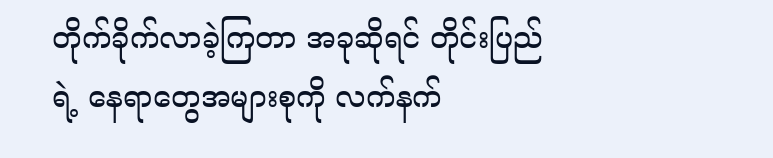တိုက်ခိုက်လာခဲ့ကြတာ အခုဆိုရင် တိုင်းပြည်ရဲ့ နေရာတွေအများစုကို လက်နက်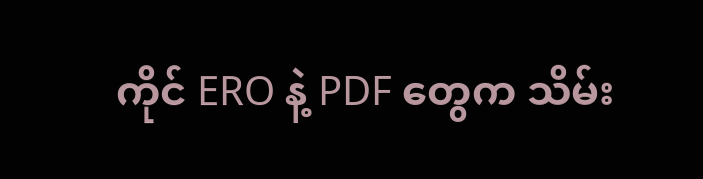ကိုင် ERO နဲ့ PDF တွေက သိမ်း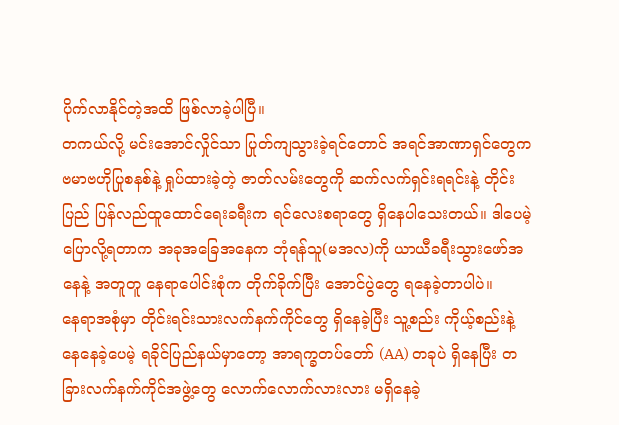ပိုက်လာနိုင်တဲ့အထိ ဖြစ်လာခဲ့ပါပြီ။
တကယ်လို့ မင်းအောင်လှိုင်သာ ပြုတ်ကျသွားခဲ့ရင်တောင် အရင်အာဏာရှင်တွေက ဗမာဗဟိုပြုစနစ်နဲ့ ရှုပ်ထားခဲ့တဲ့ ဇာတ်လမ်းတွေကို ဆက်လက်ရှင်းရရင်းနဲ့ တိုင်းပြည် ပြန်လည်ထူထောင်ရေးခရီးက ရင်လေးစရာတွေ ရှိနေပါသေးတယ်။ ဒါပေမဲ့ ပြောလို့ရတာက အခုအခြေအနေက ဘုံရန်သူ(မအလ)ကို ယာယီခရီးသွားဖော်အနေနဲ့ အတူတူ နေရာပေါင်းစုံက တိုက်ခိုက်ပြီး အောင်ပွဲတွေ ရနေခဲ့တာပါပဲ။
နေရာအစုံမှာ တိုင်းရင်းသားလက်နက်ကိုင်တွေ ရှိနေခဲ့ပြီး သူ့စည်း ကိုယ့်စည်းနဲ့ နေနေခဲ့ပေမဲ့ ရခိုင်ပြည်နယ်မှာတော့ အာရက္ခတပ်တော် (AA) တခုပဲ ရှိနေပြီး တခြားလက်နက်ကိုင်အဖွဲ့တွေ လောက်လောက်လားလား မရှိနေခဲ့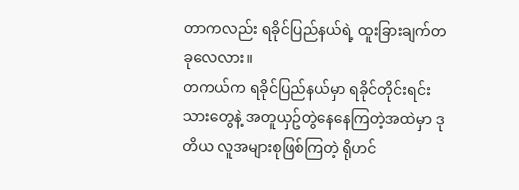တာကလည်း ရခိုင်ပြည်နယ်ရဲ့ ထူးခြားချက်တခုလေလား။
တကယ်က ရခိုင်ပြည်နယ်မှာ ရခိုင်တိုင်းရင်းသားတွေနဲ့ အတူယှဥ်တွဲနေနေကြတဲ့အထဲမှာ ဒုတိယ လူအများစုဖြစ်ကြတဲ့ ရိုဟင်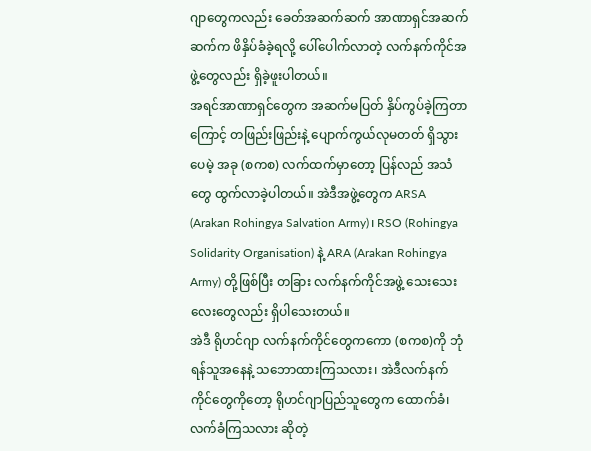ဂျာတွေကလည်း ခေတ်အဆက်ဆက် အာဏာရှင်အဆက်ဆက်က ဖိနှိပ်ခံခဲ့ရလို့ ပေါ်ပေါက်လာတဲ့ လက်နက်ကိုင်အဖွဲ့တွေလည်း ရှိခဲ့ဖူးပါတယ်။
အရင်အာဏာရှင်တွေက အဆက်မပြတ် နှိပ်ကွပ်ခဲ့ကြတာကြောင့် တဖြည်းဖြည်းနဲ့ ပျောက်ကွယ်လုမတတ် ရှိသွားပေမဲ့ အခု (စကစ) လက်ထက်မှာတော့ ပြန်လည် အသံတွေ ထွက်လာခဲ့ပါတယ်။ အဲဒီအဖွဲ့တွေက ARSA (Arakan Rohingya Salvation Army)၊ RSO (Rohingya Solidarity Organisation) နဲ့ ARA (Arakan Rohingya Army) တို့ဖြစ်ပြီး တခြား လက်နက်ကိုင်အဖွဲ့ သေးသေးလေးတွေလည်း ရှိပါသေးတယ်။
အဲဒီ ရိုဟင်ဂျာ လက်နက်ကိုင်တွေကကော (စကစ)ကို ဘုံရန်သူအနေနဲ့ သဘောထားကြသလား၊ အဲဒီလက်နက်ကိုင်တွေကိုတော့ ရိုဟင်ဂျာပြည်သူတွေက ထောက်ခံ၊ လက်ခံကြသလား ဆိုတဲ့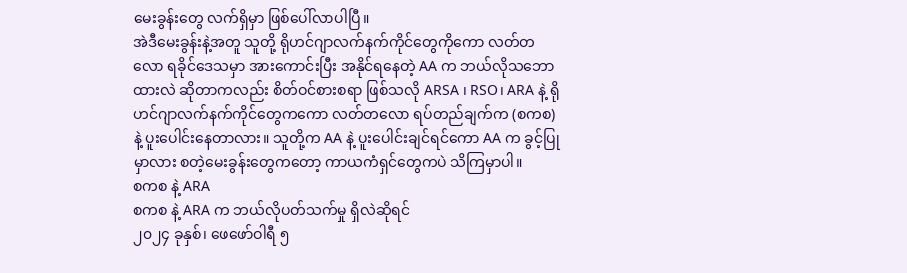မေးခွန်းတွေ လက်ရှိမှာ ဖြစ်ပေါ်လာပါပြီ။
အဲဒီမေးခွန်းနဲ့အတူ သူတို့ ရိုဟင်ဂျာလက်နက်ကိုင်တွေကိုကော လတ်တလော ရခိုင်ဒေသမှာ အားကောင်းပြီး အနိုင်ရနေတဲ့ AA က ဘယ်လိုသဘောထားလဲ ဆိုတာကလည်း စိတ်ဝင်စားစရာ ဖြစ်သလို ARSA ၊ RSO၊ ARA နဲ့ ရိုဟင်ဂျာလက်နက်ကိုင်တွေကကော လတ်တလော ရပ်တည်ချက်က (စကစ) နဲ့ ပူးပေါင်းနေတာလား။ သူတို့က AA နဲ့ ပူးပေါင်းချင်ရင်ကော AA က ခွင့်ပြုမှာလား စတဲ့မေးခွန်းတွေကတော့ ကာယကံရှင်တွေကပဲ သိကြမှာပါ။
စကစ နဲ့ ARA
စကစ နဲ့ ARA က ဘယ်လိုပတ်သက်မှု ရှိလဲဆိုရင်
၂၀၂၄ ခုနှစ်၊ ဖေဖော်ဝါရီ ၅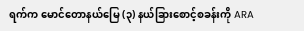ရက်က မောင်တောနယ်မြေ (၃) နယ်ခြားစောင့်စခန်းကို ARA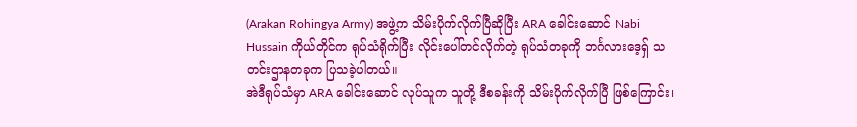(Arakan Rohingya Army) အဖွဲ့က သိမ်းပိုက်လိုက်ပြီဆိုပြီး ARA ခေါင်းဆောင် Nabi Hussain ကိုယ်တိုင်က ရုပ်သံရိုက်ပြီး လိုင်းပေါ်တင်လိုက်တဲ့ ရုပ်သံတခုကို ဘင်္ဂလားဒေ့ရှ် သတင်းဌာနတခုက ပြသခဲ့ပါတယ်။
အဲဒီရုပ်သံမှာ ARA ခေါင်းဆောင် လုပ်သူက သူတို့ ဒီစခန်းကို သိမ်းပိုက်လိုက်ပြီ ဖြစ်ကြောင်း၊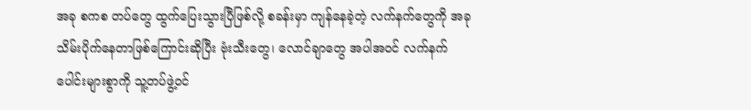အခု စကစ တပ်တွေ ထွက်ပြေးသွားပြီဖြစ်လို့ စခန်းမှာ ကျန်နေခဲ့တဲ့ လက်နက်တွေကို အခု သိမ်းပိုက်နေတာဖြစ်ကြောင်းဆိုပြီး ဗုံးသီးတွေ၊ လောင်ချာတွေ အပါအဝင် လက်နက်ပေါင်းများစွာကို သူ့တပ်ဖွဲ့ဝင်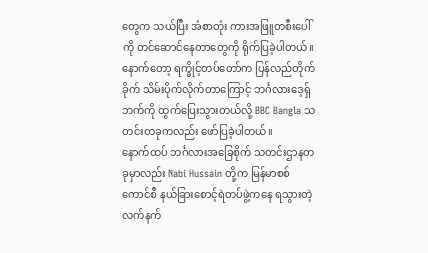တွေက သယ်ပြီး အံစာတုံး ကားအဖြူတစီးပေါ်ကို တင်ဆောင်နေတာတွေကို ရိုက်ပြခဲ့ပါတယ်။
နောက်တော့ ရက္ခိုင့်တပ်တော်က ပြန်လည်တိုက်ခိုက် သိမ်းပိုက်လိုက်တာကြောင့် ဘင်္ဂလားဒေ့ရှ်ဘက်ကို ထွက်ပြေးသွားတယ်လို့ BBC Bangla သတင်းတခုကလည်း ဖော်ပြခဲ့ပါတယ်။
နောက်ထပ် ဘင်္ဂလားအခြေစိုက် သတင်းဌာနတခုမှာလည်း Nabi Hussain တို့က မြန်မာစစ်ကောင်စီ နယ်ခြားစောင့်ရဲတပ်ဖွဲ့ကနေ ရသွားတဲ့ လက်နက်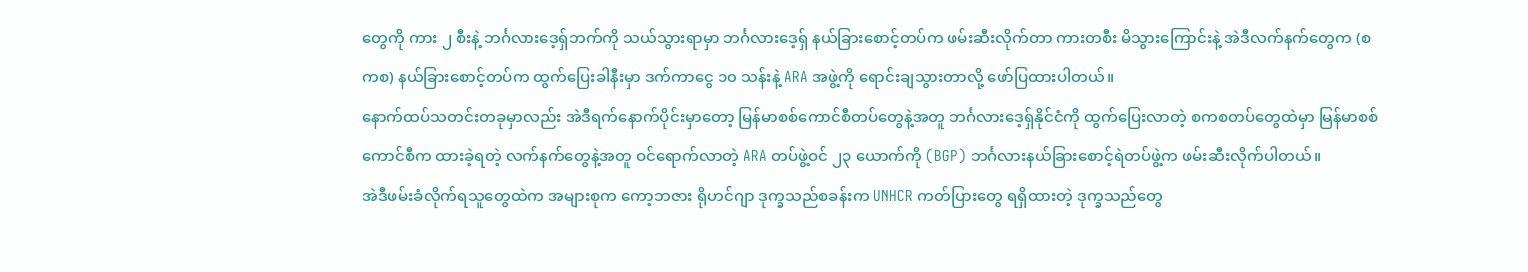တွေကို ကား ၂ စီးနဲ့ ဘင်္ဂလားဒေ့ရှ်ဘက်ကို သယ်သွားရာမှာ ဘင်္ဂလားဒေ့ရှ် နယ်ခြားစောင့်တပ်က ဖမ်းဆီးလိုက်တာ ကားတစီး မိသွားကြောင်းနဲ့ အဲဒီလက်နက်တွေက (စကစ) နယ်ခြားစောင့်တပ်က ထွက်ပြေးခါနီးမှာ ဒက်ကာငွေ ၁၀ သန်းနဲ့ ARA အဖွဲ့ကို ရောင်းချသွားတာလို့ ဖော်ပြထားပါတယ်။
နောက်ထပ်သတင်းတခုမှာလည်း အဲဒီရက်နောက်ပိုင်းမှာတော့ မြန်မာစစ်ကောင်စီတပ်တွေနဲ့အတူ ဘင်္ဂလားဒေ့ရှ်နိုင်ငံကို ထွက်ပြေးလာတဲ့ စကစတပ်တွေထဲမှာ မြန်မာစစ်ကောင်စီက ထားခဲ့ရတဲ့ လက်နက်တွေနဲ့အတူ ဝင်ရောက်လာတဲ့ ARA တပ်ဖွဲ့ဝင် ၂၃ ယောက်ကို (BGP) ဘင်္ဂလားနယ်ခြားစောင့်ရဲတပ်ဖွဲ့က ဖမ်းဆီးလိုက်ပါတယ်။
အဲဒီဖမ်းခံလိုက်ရသူတွေထဲက အများစုက ကော့ဘဇား ရိုဟင်ဂျာ ဒုက္ခသည်စခန်းက UNHCR ကတ်ပြားတွေ ရရှိထားတဲ့ ဒုက္ခသည်တွေ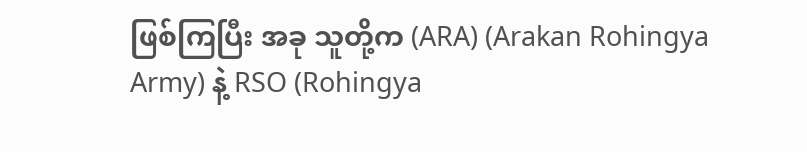ဖြစ်ကြပြီး အခု သူတို့က (ARA) (Arakan Rohingya Army) နဲ့ RSO (Rohingya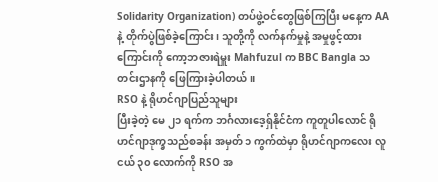Solidarity Organization) တပ်ဖွဲ့ဝင်တွေဖြစ်ကြပြီး မနေ့က AA နဲ့ တိုက်ပွဲဖြစ်ခဲ့ကြောင်း၊ သူတို့ကို လက်နက်မှုနဲ့ အမှုဖွင့်ထားကြောင်းကို ကော့ဘဇားရဲမှူး Mahfuzul က BBC Bangla သတင်းဌာနကို ဖြေကြားခဲ့ပါတယ်။
RSO နဲ့ ရိုဟင်ဂျာပြည်သူများ
ပြီးခဲ့တဲ့ မေ ၂၁ ရက်က ဘင်္ဂလားဒေ့ရှ်နိုင်ငံက ကူတူပါလောင် ရိုဟင်ဂျာဒုက္ခသည်စခန်း အမှတ် ၁ ကွက်ထဲမှာ ရိုဟင်ဂျာကလေး လူငယ် ၃၀ လောက်ကို RSO အ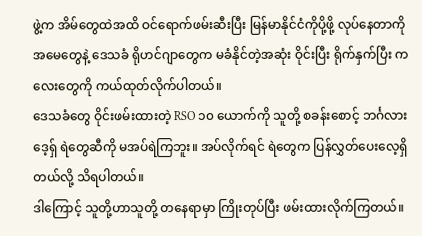ဖွဲ့က အိမ်တွေထဲအထိ ဝင်ရောက်ဖမ်းဆီးပြီး မြန်မာနိုင်ငံကိုပို့ဖို့ လုပ်နေတာကို အမေတွေနဲ့ ဒေသခံ ရိုဟင်ဂျာတွေက မခံနိုင်တဲ့အဆုံး ဝိုင်းပြီး ရိုက်နှက်ပြီး ကလေးတွေကို ကယ်ထုတ်လိုက်ပါတယ်။
ဒေသခံတွေ ဝိုင်းဖမ်းထားတဲ့ RSO ၁၀ ယောက်ကို သူတို့ စခန်းစောင့် ဘင်္ဂလားဒေ့ရှ် ရဲတွေဆီကို မအပ်ရဲကြဘူး။ အပ်လိုက်ရင် ရဲတွေက ပြန်လွှတ်ပေးလေ့ရှိတယ်လို့ သိရပါတယ်။
ဒါကြောင့် သူတို့ဟာသူတို့ တနေရာမှာ ကြိုးတုပ်ပြီး ဖမ်းထားလိုက်ကြတယ်။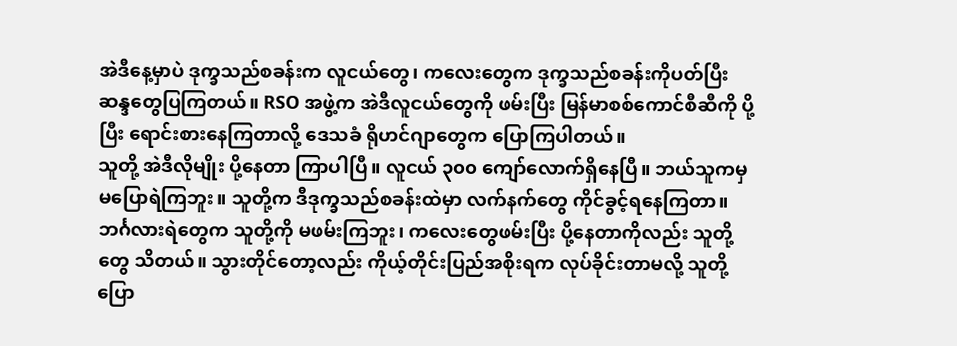အဲဒီနေ့မှာပဲ ဒုက္ခသည်စခန်းက လူငယ်တွေ၊ ကလေးတွေက ဒုက္ခသည်စခန်းကိုပတ်ပြီး ဆန္ဒတွေပြကြတယ်။ RSO အဖွဲ့က အဲဒီလူငယ်တွေကို ဖမ်းပြီး မြန်မာစစ်ကောင်စီဆီကို ပို့ပြီး ရောင်းစားနေကြတာလို့ ဒေသခံ ရိုဟင်ဂျာတွေက ပြောကြပါတယ်။
သူတို့ အဲဒီလိုမျိုး ပို့နေတာ ကြာပါပြီ။ လူငယ် ၃၀၀ ကျော်လောက်ရှိနေပြီ။ ဘယ်သူကမှ မပြောရဲကြဘူး။ သူတို့က ဒီဒုက္ခသည်စခန်းထဲမှာ လက်နက်တွေ ကိုင်ခွင့်ရနေကြတာ။ ဘင်္ဂလားရဲတွေက သူတို့ကို မဖမ်းကြဘူး၊ ကလေးတွေဖမ်းပြီး ပို့နေတာကိုလည်း သူတို့တွေ သိတယ်။ သွားတိုင်တော့လည်း ကိုယ့်တိုင်းပြည်အစိုးရက လုပ်ခိုင်းတာမလို့ သူတို့ပြော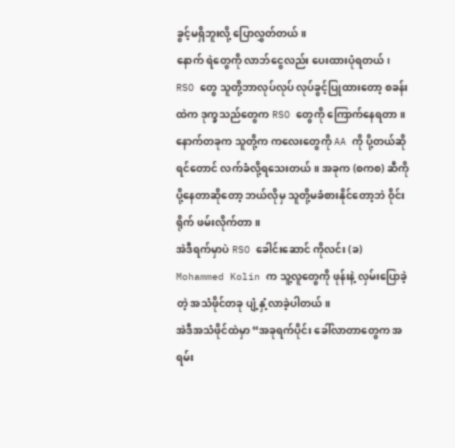ခွင့်မရှိဘူးလို့ ပြောလွှတ်တယ်။
နောက် ရဲတွေကို လာဘ်ငွေလည်း ပေးထားပုံရတယ်၊ RSO တွေ သူတို့ဘာလုပ်လုပ် လုပ်ခွင့်ပြုထားတော့ စခန်းထဲက ဒုက္ခသည်တွေက RSO တွေကို ကြောက်နေရတာ။
နောက်တခုက သူတို့က ကလေးတွေကို AA ကို ပို့တယ်ဆိုရင်တောင် လက်ခံလို့ရသေးတယ်။ အခုက (စကစ) ဆီကို ပို့နေတာဆိုတော့ ဘယ်လိုမှ သူတို့မခံစားနိုင်တော့ဘဲ ဝိုင်းရိုက် ဖမ်းလိုက်တာ။
အဲဒီရက်မှာပဲ RSO ခေါင်းဆောင် ကိုလင်း (ခ) Mohammed Kolin က သူ့လူတွေကို ဖုန်းနဲ့ လှမ်းပြောခဲ့တဲ့ အသံဖိုင်တခု ပျံ့နှံ့လာခဲ့ပါတယ်။
အဲဒီအသံဖိုင်ထဲမှာ “အခုရက်ပိုင်း ခေါ်လာတာတွေက အရမ်း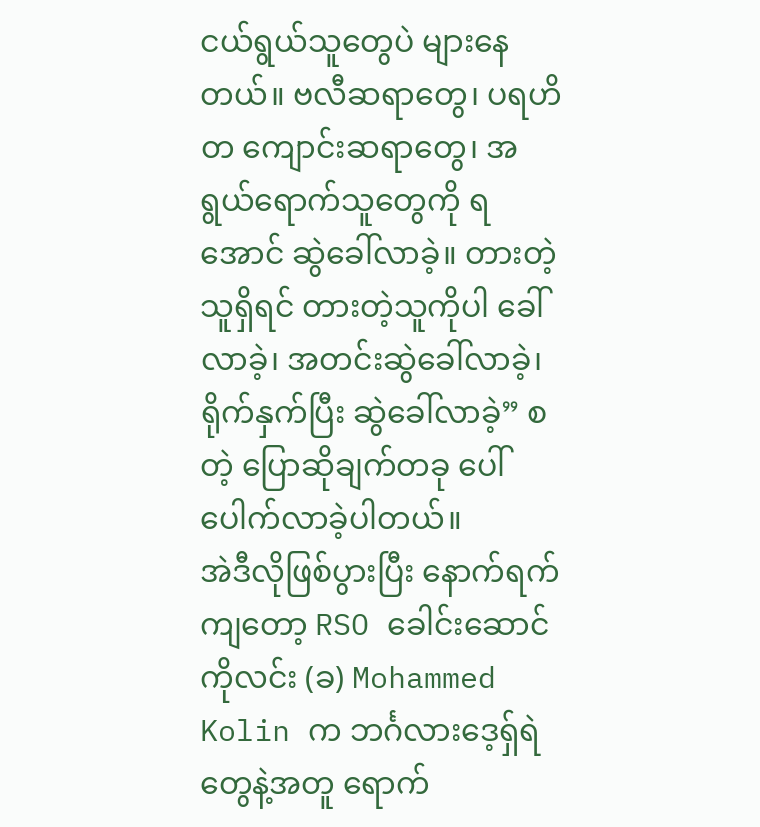ငယ်ရွယ်သူတွေပဲ များနေတယ်။ ဗလီဆရာတွေ၊ ပရဟိတ ကျောင်းဆရာတွေ၊ အရွယ်ရောက်သူတွေကို ရအောင် ဆွဲခေါ်လာခဲ့။ တားတဲ့သူရှိရင် တားတဲ့သူကိုပါ ခေါ်လာခဲ့၊ အတင်းဆွဲခေါ်လာခဲ့၊ ရိုက်နှက်ပြီး ဆွဲခေါ်လာခဲ့” စတဲ့ ပြောဆိုချက်တခု ပေါ်ပေါက်လာခဲ့ပါတယ်။
အဲဒီလိုဖြစ်ပွားပြီး နောက်ရက်ကျတော့ RSO ခေါင်းဆောင် ကိုလင်း (ခ) Mohammed Kolin က ဘင်္ဂလားဒေ့ရှ်ရဲတွေနဲ့အတူ ရောက်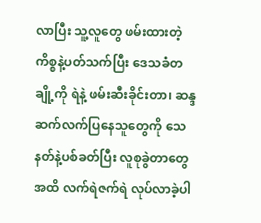လာပြီး သူ့လူတွေ ဖမ်းထားတဲ့ကိစ္စနဲ့ပတ်သက်ပြီး ဒေသခံတချို့ကို ရဲနဲ့ ဖမ်းဆီးခိုင်းတာ၊ ဆန္ဒဆက်လက်ပြနေသူတွေကို သေနတ်နဲ့ပစ်ခတ်ပြီး လူစုခွဲတာတွေအထိ လက်ရဲဇက်ရဲ လုပ်လာခဲ့ပါ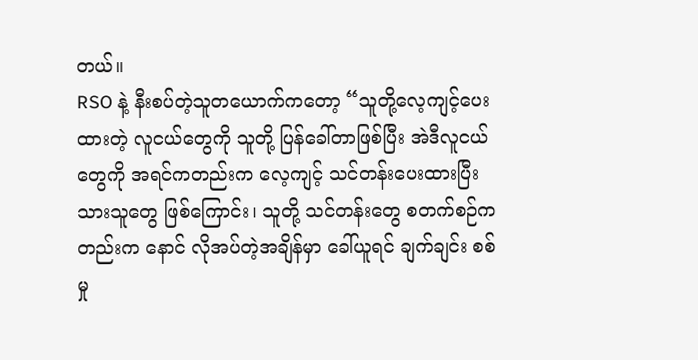တယ်။
RSO နဲ့ နီးစပ်တဲ့သူတယောက်ကတော့ “သူတို့လေ့ကျင့်ပေးထားတဲ့ လူငယ်တွေကို သူတို့ ပြန်ခေါ်တာဖြစ်ပြီး အဲဒီလူငယ်တွေကို အရင်ကတည်းက လေ့ကျင့် သင်တန်းပေးထားပြီးသားသူတွေ ဖြစ်ကြောင်း၊ သူတို့ သင်တန်းတွေ စတက်စဉ်ကတည်းက နောင် လိုအပ်တဲ့အချိန်မှာ ခေါ်ယူရင် ချက်ချင်း စစ်မှု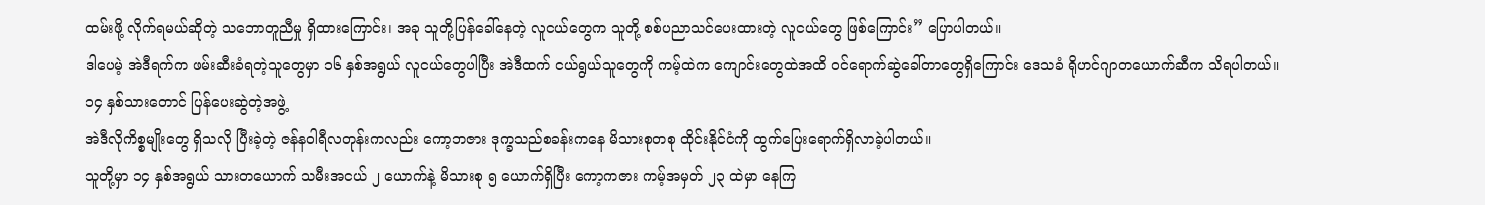ထမ်းဖို့ လိုက်ရမယ်ဆိုတဲ့ သဘောတူညီမှု ရှိထားကြောင်း၊ အခု သူတို့ပြန်ခေါ်နေတဲ့ လူငယ်တွေက သူတို့ စစ်ပညာသင်ပေးထားတဲ့ လူငယ်တွေ ဖြစ်ကြောင်း” ပြောပါတယ်။
ဒါပေမဲ့ အဲဒီရက်က ဖမ်းဆီးခံရတဲ့သူတွေမှာ ၁၆ နှစ်အရွယ် လူငယ်တွေပါပြီး အဲဒီထက် ငယ်ရွယ်သူတွေကို ကမ့်ထဲက ကျောင်းတွေထဲအထိ ဝင်ရောက်ဆွဲခေါ်တာတွေရှိကြောင်း ဒေသခံ ရိုဟင်ဂျာတယောက်ဆီက သိရပါတယ်။
၁၄ နှစ်သားတောင် ပြန်ပေးဆွဲတဲ့အဖွဲ့
အဲဒီလိုကိစ္စမျိုးတွေ ရှိသလို ပြီးခဲ့တဲ့ ဇန်နဝါရီလတုန်းကလည်း ကော့ဘဇား ဒုက္ခသည်စခန်းကနေ မိသားစုတစု ထိုင်းနိုင်ငံကို ထွက်ပြေးရောက်ရှိလာခဲ့ပါတယ်။
သူတို့မှာ ၁၄ နှစ်အရွယ် သားတယောက် သမီးအငယ် ၂ ယောက်နဲ့ မိသားစု ၅ ယောက်ရှိပြီး ကော့ကဇား ကမ့်အမှတ် ၂၃ ထဲမှာ နေကြ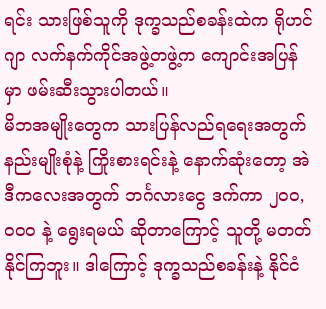ရင်း သားဖြစ်သူကို ဒုက္ခသည်စခန်းထဲက ရိုဟင်ဂျာ လက်နက်ကိုင်အဖွဲ့တဖွဲ့က ကျောင်းအပြန်မှာ ဖမ်းဆီးသွားပါတယ်။
မိဘအမျိုးတွေက သားပြန်လည်ရရေးအတွက် နည်းမျိုးစုံနဲ့ ကြိုးစားရင်းနဲ့ နောက်ဆုံးတော့ အဲဒီကလေးအတွက် ဘင်္ဂလားငွေ ဒက်ကာ ၂၀၀,၀၀၀ နဲ့ ရွေးရမယ် ဆိုတာကြောင့် သူတို့ မတတ်နိုင်ကြဘူး။ ဒါကြောင့် ဒုက္ခသည်စခန်းနဲ့ နိုင်ငံ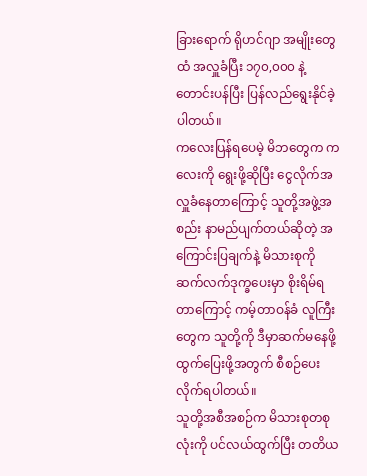ခြားရောက် ရိုဟင်ဂျာ အမျိုးတွေထံ အလှူခံပြီး ၁၇၀,၀၀၀ နဲ့ တောင်းပန်ပြီး ပြန်လည်ရွေးနိုင်ခဲ့ပါတယ်။
ကလေးပြန်ရပေမဲ့ မိဘတွေက ကလေးကို ရွေးဖို့ဆိုပြီး ငွေလိုက်အလှူခံနေတာကြောင့် သူတို့အဖွဲ့အစည်း နာမည်ပျက်တယ်ဆိုတဲ့ အကြောင်းပြချက်နဲ့ မိသားစုကို ဆက်လက်ဒုက္ခပေးမှာ စိုးရိမ်ရတာကြောင့် ကမ့်တာဝန်ခံ လူကြီးတွေက သူတို့ကို ဒီမှာဆက်မနေဖို့ ထွက်ပြေးဖို့အတွက် စီစဉ်ပေးလိုက်ရပါတယ်။
သူတို့အစီအစဉ်က မိသားစုတစုလုံးကို ပင်လယ်ထွက်ပြီး တတိယ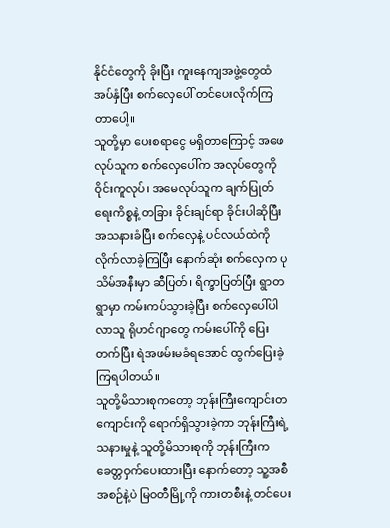နိုင်ငံတွေကို ခိုးပြီး ကူးနေကျအဖွဲ့တွေထံ အပ်နှံပြီး စက်လှေပေါ် တင်ပေးလိုက်ကြတာပေါ့။
သူတို့မှာ ပေးစရာငွေ မရှိတာကြောင့် အဖေလုပ်သူက စက်လှေပေါ်က အလုပ်တွေကို ဝိုင်းကူလုပ်၊ အမေလုပ်သူက ချက်ပြုတ်ရေးကိစ္စနဲ့ တခြား ခိုင်းချင်ရာ ခိုင်းပါဆိုပြီး အသနားခံပြီး စက်လှေနဲ့ ပင်လယ်ထဲကို လိုက်လာခဲ့ကြပြီး နောက်ဆုံး စက်လှေက ပုသိမ်အနီးမှာ ဆီပြတ်၊ ရိက္ခာပြတ်ပြီး ရွာတရွာမှာ ကမ်းကပ်သွားခဲ့ပြီး စက်လှေပေါ်ပါလာသူ ရိုဟင်ဂျာတွေ ကမ်းပေါ်ကို ပြေးတက်ပြီး ရဲအဖမ်းမခံရအောင် ထွက်ပြေးခဲ့ကြရပါတယ်။
သူတို့မိသားစုကတော့ ဘုန်းကြီးကျောင်းတကျောင်းကို ရောက်ရှိသွားခဲ့ကာ ဘုန်းကြီးရဲ့ သနားမှုနဲ့ သူတို့မိသားစုကို ဘုန်းကြီးက ခေတ္တဝှက်ပေးထားပြီး နောက်တော့ သူ့အစီအစဉ်နဲ့ပဲ မြဝတီမြို့ကို ကားတစီးနဲ့ တင်ပေး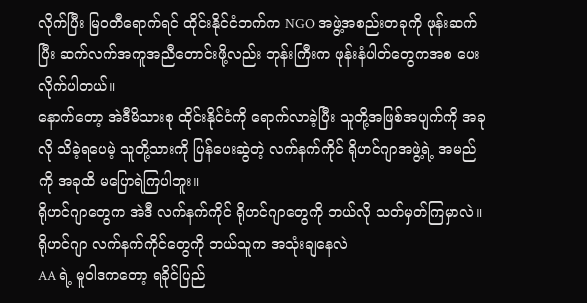လိုက်ပြီး မြဝတီရောက်ရင် ထိုင်းနိုင်ငံဘက်က NGO အဖွဲ့အစည်းတခုကို ဖုန်းဆက်ပြီး ဆက်လက်အကူအညီတောင်းဖို့လည်း ဘုန်းကြီးက ဖုန်းနံပါတ်တွေကအစ ပေးလိုက်ပါတယ်။
နောက်တော့ အဲဒီမိသားစု ထိုင်းနိုင်ငံကို ရောက်လာခဲ့ပြီး သူတို့အဖြစ်အပျက်ကို အခုလို သိခဲ့ရပေမဲ့ သူတို့သားကို ပြန်ပေးဆွဲတဲ့ လက်နက်ကိုင် ရိုဟင်ဂျာအဖွဲ့ရဲ့ အမည်ကို အခုထိ မပြောရဲကြပါဘူး။
ရိုဟင်ဂျာတွေက အဲဒီ လက်နက်ကိုင် ရိုဟင်ဂျာတွေကို ဘယ်လို သတ်မှတ်ကြမှာလဲ။
ရိုဟင်ဂျာ လက်နက်ကိုင်တွေကို ဘယ်သူက အသုံးချနေလဲ
AA ရဲ့ မူဝါဒကတော့ ရခိုင်ပြည်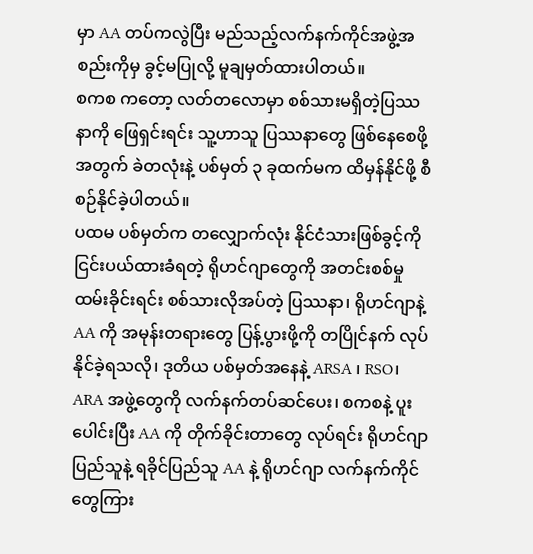မှာ AA တပ်ကလွဲပြီး မည်သည့်လက်နက်ကိုင်အဖွဲ့အစည်းကိုမှ ခွင့်မပြုလို့ မူချမှတ်ထားပါတယ်။
စကစ ကတော့ လတ်တလောမှာ စစ်သားမရှိတဲ့ပြဿနာကို ဖြေရှင်းရင်း သူ့ဟာသူ ပြဿနာတွေ ဖြစ်နေစေဖို့အတွက် ခဲတလုံးနဲ့ ပစ်မှတ် ၃ ခုထက်မက ထိမှန်နိုင်ဖို့ စီစဉ်နိုင်ခဲ့ပါတယ်။
ပထမ ပစ်မှတ်က တလျှောက်လုံး နိုင်ငံသားဖြစ်ခွင့်ကို ငြင်းပယ်ထားခံရတဲ့ ရိုဟင်ဂျာတွေကို အတင်းစစ်မှုထမ်းခိုင်းရင်း စစ်သားလိုအပ်တဲ့ ပြဿနာ၊ ရိုဟင်ဂျာနဲ့ AA ကို အမုန်းတရားတွေ ပြန့်ပွားဖို့ကို တပြိုင်နက် လုပ်နိုင်ခဲ့ရသလို၊ ဒုတိယ ပစ်မှတ်အနေနဲ့ ARSA ၊ RSO၊ ARA အဖွဲ့တွေကို လက်နက်တပ်ဆင်ပေး၊ စကစနဲ့ ပူးပေါင်းပြီး AA ကို တိုက်ခိုင်းတာတွေ လုပ်ရင်း ရိုဟင်ဂျာပြည်သူနဲ့ ရခိုင်ပြည်သူ AA နဲ့ ရိုဟင်ဂျာ လက်နက်ကိုင်တွေကြား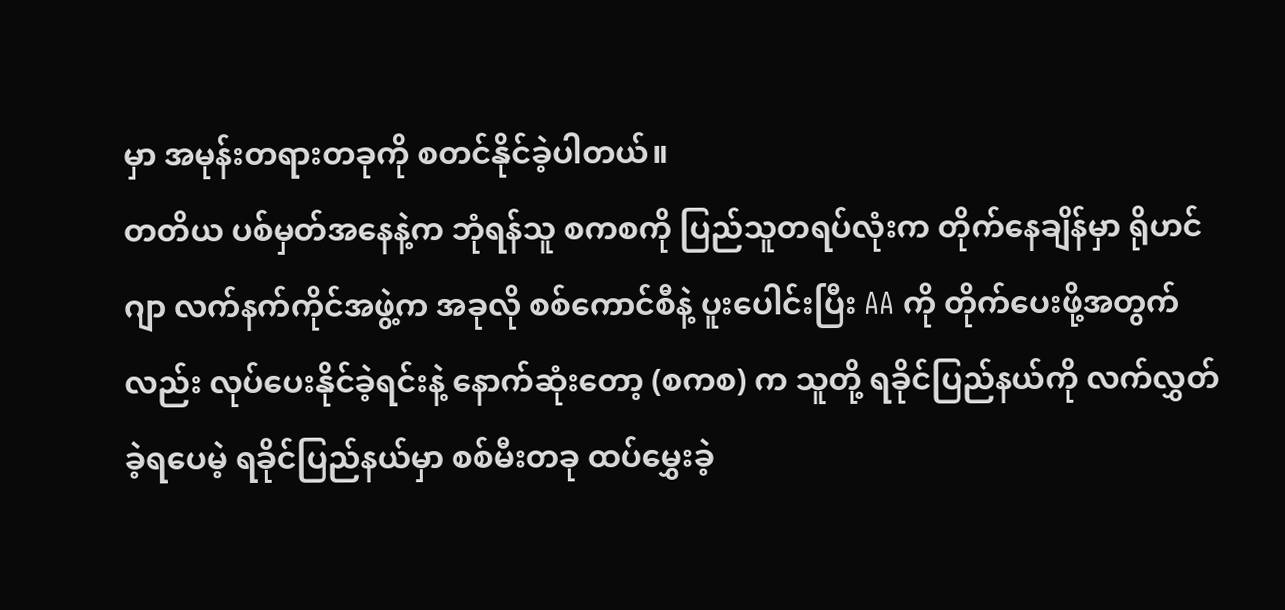မှာ အမုန်းတရားတခုကို စတင်နိုင်ခဲ့ပါတယ်။
တတိယ ပစ်မှတ်အနေနဲ့က ဘုံရန်သူ စကစကို ပြည်သူတရပ်လုံးက တိုက်နေချိန်မှာ ရိုဟင်ဂျာ လက်နက်ကိုင်အဖွဲ့က အခုလို စစ်ကောင်စီနဲ့ ပူးပေါင်းပြီး AA ကို တိုက်ပေးဖို့အတွက်လည်း လုပ်ပေးနိုင်ခဲ့ရင်းနဲ့ နောက်ဆုံးတော့ (စကစ) က သူတို့ ရခိုင်ပြည်နယ်ကို လက်လွှတ်ခဲ့ရပေမဲ့ ရခိုင်ပြည်နယ်မှာ စစ်မီးတခု ထပ်မွှေးခဲ့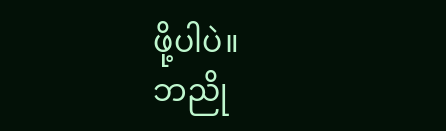ဖို့ပါပဲ။
ဘညို